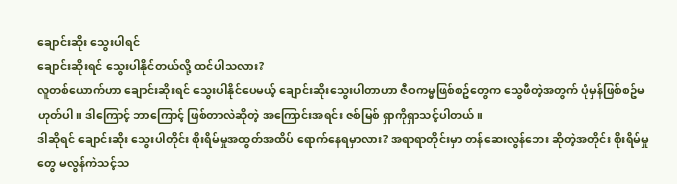ချောင်းဆိုး သွေးပါရင်
ချောင်းဆိုးရင် သွေးပါနိုင်တယ်လို့ ထင်ပါသလား?
လူတစ်ယောက်ဟာ ချောင်းဆိုးရင် သွေးပါနိုင်ပေမယ့် ချောင်းဆိုးသွေးပါတာဟာ ဇီဝကမ္မဖြစ်စဥ်တွေက သွေဖီတဲ့အတွက် ပုံမှန်ဖြစ်စဥ်မဟုတ်ပါ။ ဒါကြောင့် ဘာကြောင့် ဖြစ်တာလဲဆိုတဲ့ အကြောင်းအရင်း ဇစ်မြစ် ရှာကိုရှာသင့်ပါတယ်။
ဒါဆိုရင် ချောင်းဆိုး သွေးပါတိုင်း စိုးရိမ်မှုအထွတ်အထိပ် ရောက်နေရမှာလား? အရာရာတိုင်းမှာ တန်ဆေးလွန်ဘေး ဆိုတဲ့အတိုင်း စိုးရိမ်မှုတွေ မလွန်ကဲသင့်သ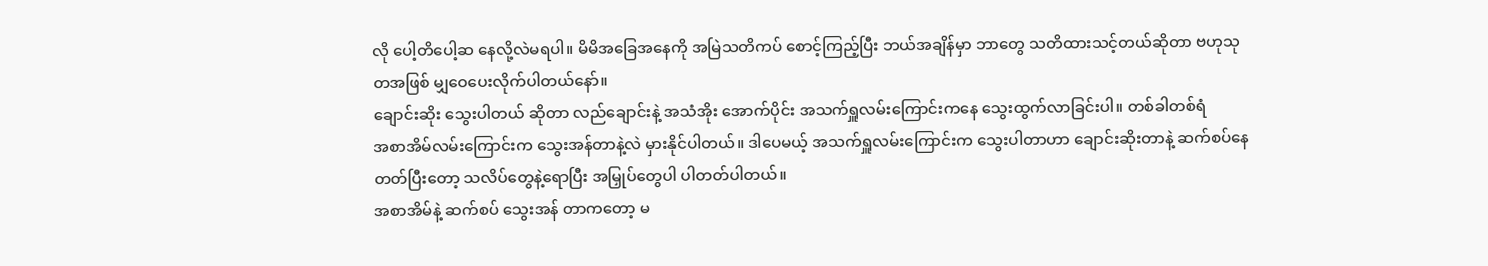လို ပေါ့တိပေါ့ဆ နေလို့လဲမရပါ။ မိမိအခြေအနေကို အမြဲသတိကပ် စောင့်ကြည့်ပြီး ဘယ်အချိန်မှာ ဘာတွေ သတိထားသင့်တယ်ဆိုတာ ဗဟုသုတအဖြစ် မျှဝေပေးလိုက်ပါတယ်နော်။
ချောင်းဆိုး သွေးပါတယ် ဆိုတာ လည်ချောင်းနဲ့ အသံအိုး အောက်ပိုင်း အသက်ရှူလမ်းကြောင်းကနေ သွေးထွက်လာခြင်းပါ။ တစ်ခါတစ်ရံ
အစာအိမ်လမ်းကြောင်းက သွေးအန်တာနဲ့လဲ မှားနိုင်ပါတယ်။ ဒါပေမယ့် အသက်ရှူလမ်းကြောင်းက သွေးပါတာဟာ ချောင်းဆိုးတာနဲ့ ဆက်စပ်နေတတ်ပြီးတော့ သလိပ်တွေနဲ့ရောပြီး အမြှုပ်တွေပါ ပါတတ်ပါတယ်။
အစာအိမ်နဲ့ ဆက်စပ် သွေးအန် တာကတော့ မ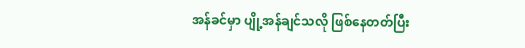အန်ခင်မှာ ပျို့အန်ချင်သလို ဖြစ်နေတတ်ပြီး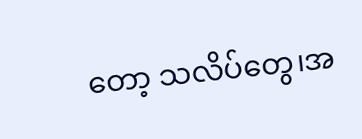တော့ သလိပ်တွေ၊အ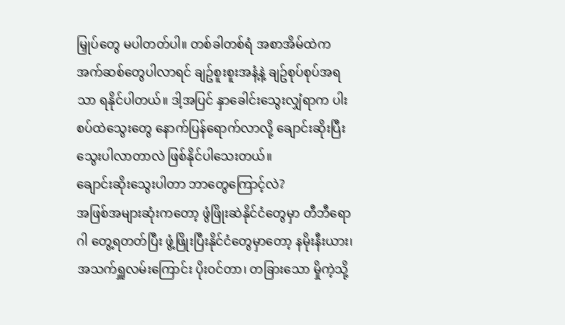မြှုပ်တွေ မပါတတ်ပါ။ တစ်ခါတစ်ရံ အစာအိမ်ထဲက အက်ဆစ်တွေပါလာရင် ချဥ်စူးစူးအနံ့နဲ့ ချဥ်စုပ်စုပ်အရသာ ရနိုင်ပါတယ်။ ဒါ့အပြင် နှာခေါင်းသွေးလျှံရာက ပါးစပ်ထဲသွေးတွေ နောက်ပြန်ရောက်လာလို့ ချောင်းဆိုးပြီး သွေးပါလာတာလဲ ဖြစ်နိုင်ပါသေးတယ်။
ချောင်းဆိုးသွေးပါတာ ဘာတွေကြောင့်လဲ?
အဖြစ်အများဆုံးကတော့ ဖွံဖြိုးဆဲနိုင်ငံတွေမှာ တီဘီရောဂါ တွေ့ရတတ်ပြီး ဖွံ့ဖြိုးပြီးနိုင်ငံတွေမှာတော့ နမိုးနီးယား၊ အသက်ရှူလမ်းကြောင်း ပိုးဝင်တာ၊ တခြားသော မှိုကဲ့သို့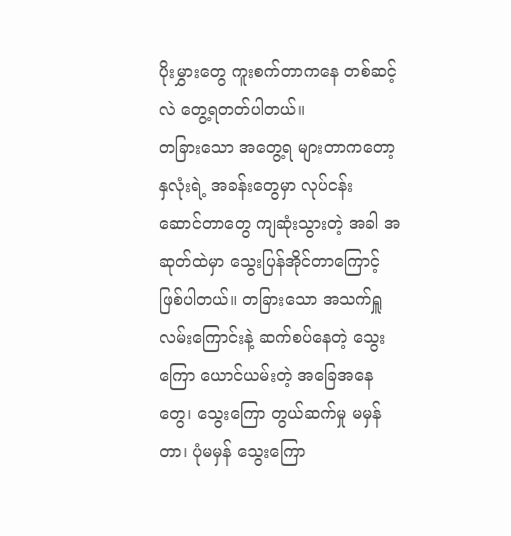ပိုးမွှားတွေ ကူးစက်တာကနေ တစ်ဆင့်လဲ တွေ့ရတတ်ပါတယ်။
တခြားသော အတွေ့ရ များတာကတော့ နှလုံးရဲ့ အခန်းတွေမှာ လုပ်ငန်း
ဆောင်တာတွေ ကျဆုံးသွားတဲ့ အခါ အဆုတ်ထဲမှာ သွေးပြန်အိုင်တာကြောင့် ဖြစ်ပါတယ်။ တခြားသော အသက်ရှူလမ်းကြောင်းနဲ့ ဆက်စပ်နေတဲ့ သွေးကြော ယောင်ယမ်းတဲ့ အခြေအနေတွေ၊ သွေးကြော တွယ်ဆက်မှု မမှန်တာ၊ ပုံမမှန် သွေးကြော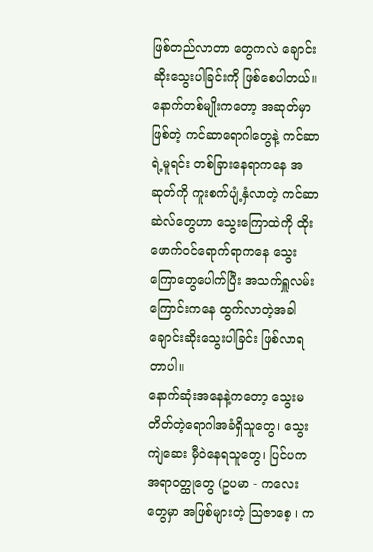ဖြစ်တည်လာတာ တွေကလဲ ချောင်းဆိုးသွေးပါခြင်းကို ဖြစ်စေပါတယ်။
နောက်တစ်မျိုးကတော့ အဆုတ်မှာ ဖြစ်တဲ့ ကင်ဆာရောဂါတွေနဲ့ ကင်ဆာရဲ့မူရင်း တစ်ခြားနေရာကနေ အဆုတ်ကို ကူးစက်ပျံ့နှံလာတဲ့ ကင်ဆာ
ဆဲလ်တွေဟာ သွေးကြောထဲကို ထိုးဖောက်ဝင်ရောက်ရာကနေ သွေးကြောတွေပေါက်ပြီး အသက်ရှူလမ်းကြောင်းကနေ ထွက်လာတဲ့အခါ ချောင်းဆိုးသွေးပါခြင်း ဖြစ်လာရတာပါ။
နောက်ဆုံးအနေနဲ့ကတော့ သွေးမတိတ်တဲ့ရောဂါအခံရှိသူတွေ၊ သွေးကျဲဆေး မှီဝဲနေရသူတွေ၊ ပြင်ပက အရာဝတ္ထုတွေ (ဥပမာ - ကလေးတွေမှာ အဖြစ်များတဲ့ သြဇာစေ့ ၊ က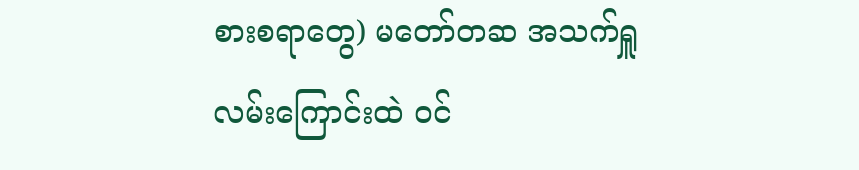စားစရာတွေ) မတော်တဆ အသက်ရှူလမ်းကြောင်းထဲ ဝင်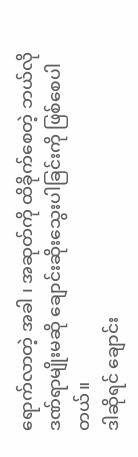ရောက်လာတဲ့ အခါ ၊ အဆုတ်ကို ထိခိုက်စေတဲ့ ဘယ်လို ဒဏ်ရာမျိုးမဆို ချောင်းဆိုးသွေးပါခြင်းကို ဖြစ်စေပါတယ်။
ဒါဆိုရင် ချောင်း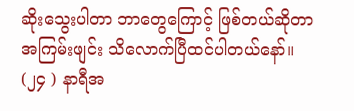ဆိုးသွေးပါတာ ဘာတွေကြောင့် ဖြစ်တယ်ဆိုတာ အကြမ်းဖျင်း သိလောက်ပြီထင်ပါတယ်နော်။ (၂၄ ) နာရီအ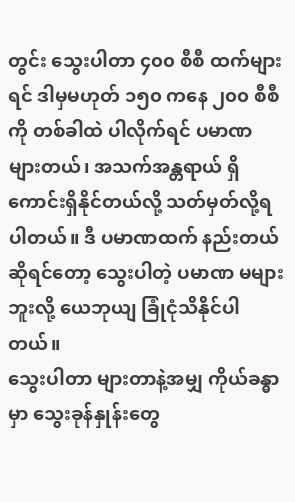တွင်း သွေးပါတာ ၄၀၀ စီစီ ထက်များရင် ဒါမှမဟုတ် ၁၅၀ ကနေ ၂၀၀ စီစီ ကို တစ်ခါထဲ ပါလိုက်ရင် ပမာဏ များတယ်၊ အသက်အန္တရာယ် ရှိကောင်းရှိနိုင်တယ်လို့ သတ်မှတ်လို့ရပါတယ်။ ဒီ ပမာဏထက် နည်းတယ်ဆိုရင်တော့ သွေးပါတဲ့ ပမာဏ မများဘူးလို့ ယေဘုယျ ခြုံငုံသိနိုင်ပါတယ်။
သွေးပါတာ များတာနဲ့အမျှ ကိုယ်ခန္ဓာမှာ သွေးခုန်နှုန်းတွေ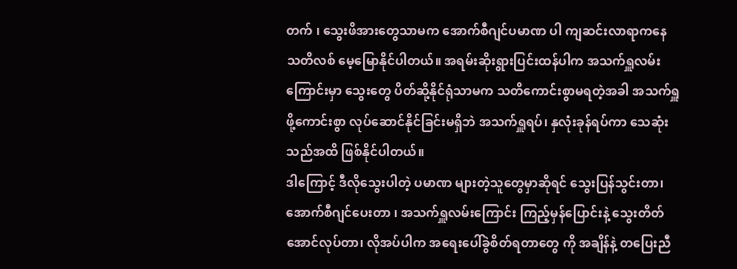တက် ၊ သွေးဖိအားတွေသာမက အောက်စီဂျင်ပမာဏ ပါ ကျဆင်းလာရာကနေ သတိလစ် မေ့မြောနိုင်ပါတယ်။ အရမ်းဆိုးရွားပြင်းထန်ပါက အသက်ရှူလမ်းကြောင်းမှာ သွေးတွေ ပိတ်ဆို့နိုင်ရုံသာမက သတိကောင်းစွာမရတဲ့အခါ အသက်ရှူဖို့ကောင်းစွာ လုပ်ဆောင်နိုင်ခြင်းမရှိဘဲ အသက်ရှူရပ်၊ နှလုံးခုန်ရပ်ကာ သေဆုံးသည်အထိ ဖြစ်နိုင်ပါတယ်။
ဒါကြောင့် ဒီလိုသွေးပါတဲ့ ပမာဏ များတဲ့သူတွေမှာဆိုရင် သွေးပြန်သွင်းတာ၊ အောက်စီဂျင်ပေးတာ ၊ အသက်ရှူလမ်းကြောင်း ကြည့်မှန်ပြောင်းနဲ့ သွေးတိတ်အောင်လုပ်တာ၊ လိုအပ်ပါက အရေးပေါ်ခွဲစိတ်ရတာတွေ ကို အချိန်နဲ့ တပြေးညီ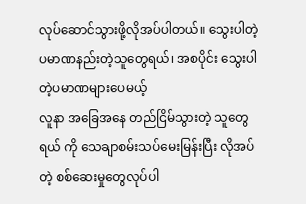လုပ်ဆောင်သွားဖို့လိုအပ်ပါတယ်။ သွေးပါတဲ့ ပမာဏနည်းတဲ့သူတွေရယ်၊ အစပိုင်း သွေးပါတဲ့ပမာဏများပေမယ့်
လူနာ အခြေအနေ တည်ငြိမ်သွားတဲ့ သူတွေရယ် ကို သေချာစမ်းသပ်မေးမြန်းပြီး လိုအပ်တဲ့ စစ်ဆေးမှုတွေလုပ်ပါ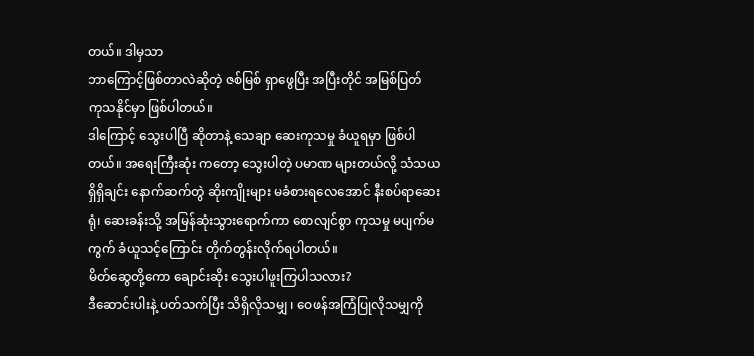တယ်။ ဒါမှသာ
ဘာကြောင့်ဖြစ်တာလဲဆိုတဲ့ ဇစ်မြစ် ရှာဖွေပြီး အပြီးတိုင် အမြစ်ပြတ်
ကုသနိုင်မှာ ဖြစ်ပါတယ်။
ဒါကြောင့် သွေးပါပြီ ဆိုတာနဲ့ သေချာ ဆေးကုသမှု ခံယူရမှာ ဖြစ်ပါတယ်။ အရေးကြီးဆုံး ကတော့ သွေးပါတဲ့ ပမာဏ များတယ်လို့ သံသယ ရှိရှိချင်း နောက်ဆက်တွဲ ဆိုးကျိုးများ မခံစားရလေအောင် နီးစပ်ရာဆေးရုံ၊ ဆေးခန်းသို့ အမြန်ဆုံးသွားရောက်ကာ စောလျင်စွာ ကုသမှု မပျက်မကွက် ခံယူသင့်ကြောင်း တိုက်တွန်းလိုက်ရပါတယ်။
မိတ်ဆွေတို့ကော ချောင်းဆိုး သွေးပါဖူးကြပါသလား?
ဒီဆောင်းပါးနဲ့ ပတ်သက်ပြီး သိရှိလိုသမျှ ၊ ဝေဖန်အကြံပြုလိုသမျှကို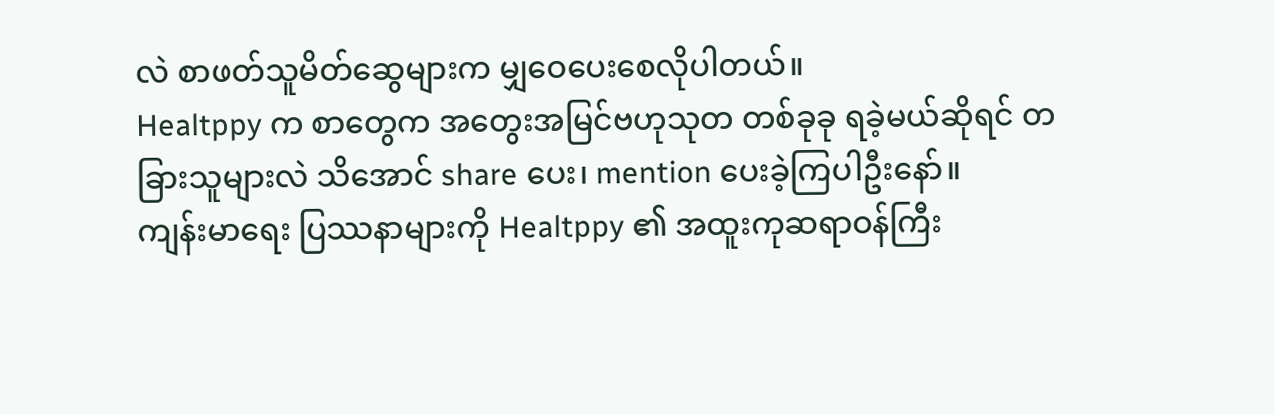လဲ စာဖတ်သူမိတ်ဆွေများက မျှဝေပေးစေလိုပါတယ်။
Healtppy က စာတွေက အတွေးအမြင်ဗဟုသုတ တစ်ခုခု ရခဲ့မယ်ဆိုရင် တခြားသူများလဲ သိအောင် share ပေး၊ mention ပေးခဲ့ကြပါဦးနော်။
ကျန်းမာရေး ပြဿနာများကို Healtppy ၏ အထူးကုဆရာဝန်ကြီး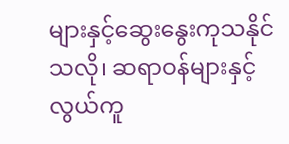များနှင့်ဆွေးနွေးကုသနိုင်သလို၊ ဆရာဝန်များနှင့် လွယ်ကူ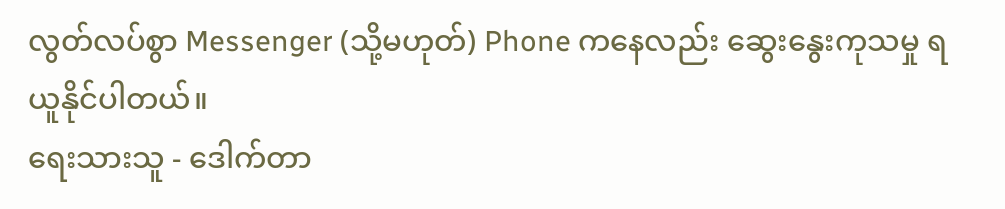လွတ်လပ်စွာ Messenger (သို့မဟုတ်) Phone ကနေလည်း ဆွေးနွေးကုသမှု ရယူနိုင်ပါတယ်။
ရေးသားသူ - ဒေါက်တာ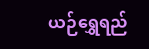ယဉ်ရွှေရည်